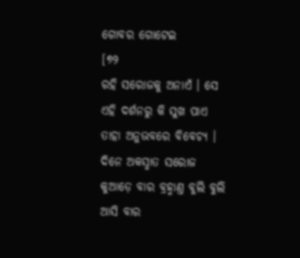ଗୋବର ଗୋଟେଇ
[୭୨
ରହି ସରୋଜକୁ ଅନାଏଁ । ସେ ଏହି ଦର୍ଶନରୁ କି ସୁଖ ପାଏ ତାହା ଅନୁଭବରେ ବିବେଚ୍ୟ ।
ଦିନେ ଅକସ୍ମାତ ସରୋଜ କୁଆଡ଼େ ବାର ବ୍ରହ୍ମାଣ୍ତ ବୁଲି ବୁଲି ଆସି ବାର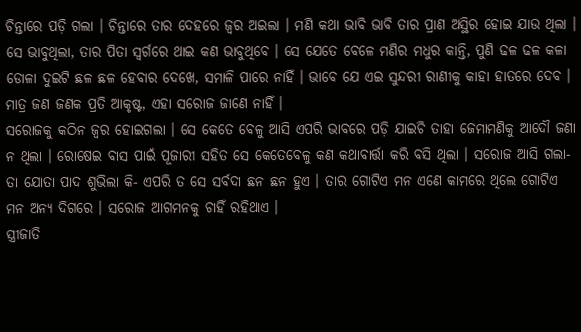ଚିନ୍ତାରେ ପଡ଼ି ଗଲା । ଚିନ୍ତାରେ ତାର ଦେହରେ ଜ୍ୱର ଅଇଲା । ମଣି କଥା ଭାବି ଭାବି ତାର ପ୍ରାଣ ଅସ୍ଥିର ହୋଇ ଯାଉ ଥିଲା । ସେ ଭାବୁଥିଲା, ତାର ପିତା ସ୍ୱର୍ଗରେ ଥାଇ କଣ ଭାବୁଥିବେ । ସେ ଯେତେ ବେଳେ ମଣିର ମଧୁର କାନ୍ତି, ପୁଣି ଢଳ ଢଳ କଳା ଡୋଳା ଦୁଇଟି ଛଳ ଛଳ ହେବାର ଦେଖେ, ସମାଳି ପାରେ ନାହିଁ । ଭାବେ ଯେ ଏଇ ସୁନ୍ଦରୀ ରାଣୀକୁ କାହା ହାତରେ ଦେବ । ମାତ୍ର ଜଣ ଜଣକ ପ୍ରତି ଆକୃଷ୍ଟ, ଏହା ସରୋଜ ଜାଣେ ନାହିଁ ।
ସରୋଜକୁ କଠିନ ଜ୍ୱର ହୋଇଗଲା । ସେ କେତେ ବେଳୁ ଆସି ଏପରି ଭାବରେ ପଡ଼ି ଯାଇଚି ତାହା ଜେମାମଣିକୁ ଆଦୌ ଜଣା ନ ଥିଲା । ରୋଷେଇ ବାସ ପାଇଁ ପୂଜାରୀ ସହିତ ସେ କେତେବେଳୁ କଣ କଥାବାର୍ତ୍ତା କରି ବସି ଥିଲା । ସରୋଜ ଆସି ଗଲା- ତା ଯୋତା ପାଦ ଶୁଭିଲା କି- ଏପରି ତ ସେ ସର୍ବଦା ଛନ ଛନ ହୁଏ । ତାର ଗୋଟିଏ ମନ ଏଣେ କାମରେ ଥିଲେ ଗୋଟିଏ ମନ ଅନ୍ୟ ଦିଗରେ । ସରୋଜ ଆଗମନକୁ ଚାହିଁ ରହିଥାଏ ।
ସ୍ତ୍ରୀଜାତି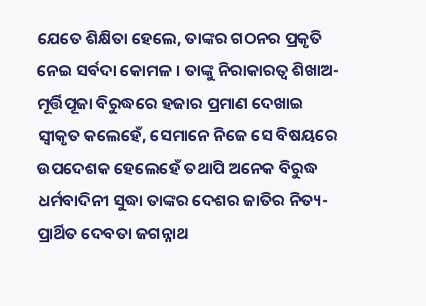ଯେତେ ଶିକ୍ଷିତା ହେଲେ, ତାଙ୍କର ଗଠନର ପ୍ରକୃତି ନେଇ ସର୍ବଦା କୋମଳ । ତାଙ୍କୁ ନିରାକାରତ୍ୱ ଶିଖାଅ- ମୂର୍ତ୍ତିପୂଜା ବିରୁଦ୍ଧରେ ହଜାର ପ୍ରମାଣ ଦେଖାଇ ସ୍ୱୀକୃତ କଲେହେଁ, ସେମାନେ ନିଜେ ସେ ବିଷୟରେ ଉପଦେଶକ ହେଲେହେଁ ତଥାପି ଅନେକ ବିରୁଦ୍ଧ ଧର୍ମବାଦିନୀ ସୁଦ୍ଧା ତାଙ୍କର ଦେଶର ଜାତିର ନିତ୍ୟ-ପ୍ରାର୍ଥିତ ଦେବତା ଜଗନ୍ନାଥ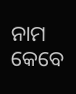ନାମ କେବେ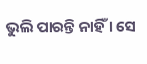ଭୁଲି ପାରନ୍ତି ନାହିଁ । ସେ